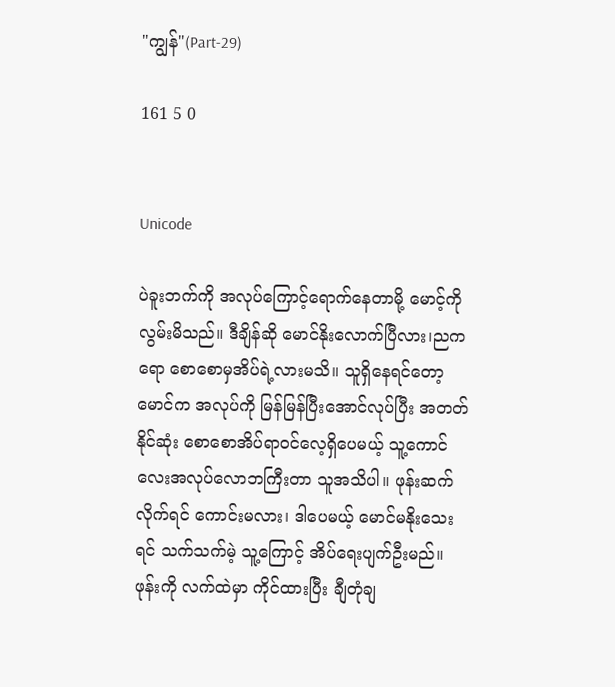"ကျွန်"(Part-29)

161 5 0


Unicode

ပဲခူးဘက်ကို အလုပ်ကြောင့်ရောက်နေတာမို့ မောင့်ကို လွမ်းမိသည်။ ဒီချိန်ဆို မောင်နိုးလောက်ပြီလား၊ညကရော စောစောမှအိပ်ရဲ့လားမသိ။ သူရှိနေရင်တော့ မောင်က အလုပ်ကို မြန်မြန်ပြီးအောင်လုပ်ပြီး အတတ်နိုင်ဆုံး စောစောအိပ်ရာဝင်လေ့ရှိပေမယ့် သူ့ကောင်လေးအလုပ်လောဘကြီးတာ သူအသိပါ။ ဖုန်းဆက်လိုက်ရင် ကောင်းမလား၊ ဒါပေမယ့် မောင်မနိုး‌သေးရင် သက်သက်မဲ့ သူ့ကြောင့် အိပ်ရေးပျက်ဦးမည်။ဖုန်းကို လက်ထဲမှာ ကိုင်ထားပြီး ချီတုံချ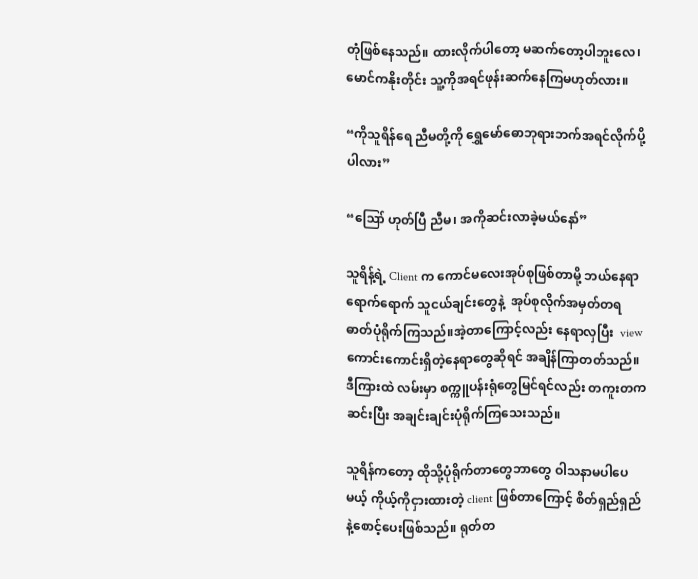တုံဖြစ်နေသည်။ ထားလိုက်ပါတော့ မဆက်တော့ပါဘူးလေ၊ မောင်ကနိုးတိုင်း သူ့ကိုအရင်ဖုန်းဆက်နေကြမဟုတ်လား။

“ကိုသူရိန်ရေ ညီမတို့ကို ရွှေမော်ဓောဘုရားဘက်အရင်လိုက်ပို့ပါလား”

“ဪ ဟုတ်ပြီ ညီမ၊ အကိုဆင်းလာခဲ့မယ်နော်”

သူရိန့်ရဲ့ Client က ကောင်မလေးအုပ်စုဖြစ်တာမို့ ဘယ်နေရာရောက်ရောက် သူငယ်ချင်းတွေနဲ့  အုပ်စုလိုက်အမှတ်တရဓာတ်ပုံရိုက်ကြသည်။အဲ့တာကြောင့်လည်း နေရာလှပြီး  viewကောင်းကောင်းရှိတဲ့နေရာတွေဆိုရင် အချိန်ကြာတတ်သည်။ ဒီကြားထဲ လမ်းမှာ စက္ကူပန်းရုံတွေမြင်ရင်လည်း တကူးတကဆင်းပြီး အချင်းချင်းပုံရိုက်ကြသေးသည်။

သူရိန်ကတော့ ထိုသို့ပုံရိုက်တာတွေဘာတွေ ဝါသနာမပါပေမယ့် ကိုယ့်ကိုငှားထားတဲ့ client ဖြစ်တာကြောင့် စိတ်ရှည်ရှည်နဲ့စောင့်ပေးဖြစ်သည်။ ရုတ်တ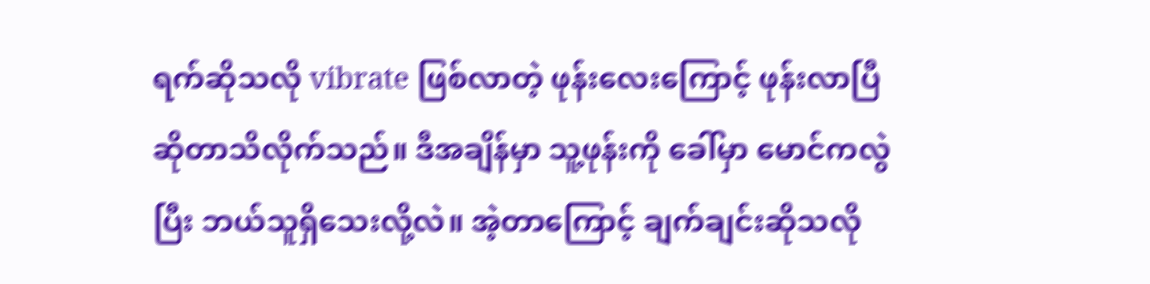ရက်ဆိုသလို vibrate ဖြစ်လာတဲ့ ဖုန်းလေးကြောင့် ဖုန်းလာပြီဆိုတာသိလိုက်သည်။ ဒီအချိန်မှာ သူ့ဖုန်းကို ခေါ်မှာ မောင်ကလွဲပြီး ဘယ်သူရှိသေးလို့လဲ။ အဲ့တာကြောင့် ချက်ချင်းဆိုသလို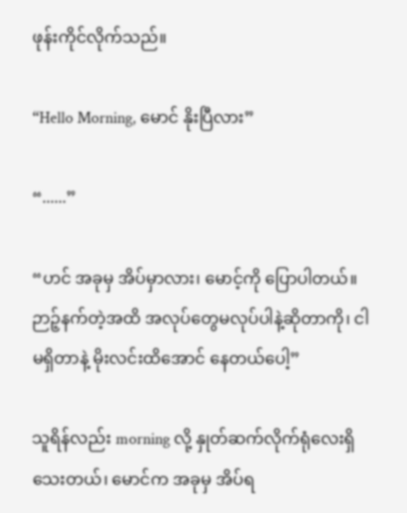ဖုန်းကိုင်လိုက်သည်။

“Hello Morning, မောင် နိုးပြီလား”

“......”

“ဟင် အခုမှ အိပ်မှာလား၊ မောင့်ကို ပြောပါတယ်။ ဉာဉ့်နက်တဲ့အထိ အလုပ်တွေမလုပ်ပါနဲ့ဆိုတာကို၊ ငါမရှိတာနဲ့ မိုးလင်းထိအောင် နေတယ်ပေါ့”

သူရိန်လည်း morning လို့ နှုတ်ဆက်လိုက်ရုံလေးရှိသေးတယ်၊ မောင်က အခုမှ အိပ်ရ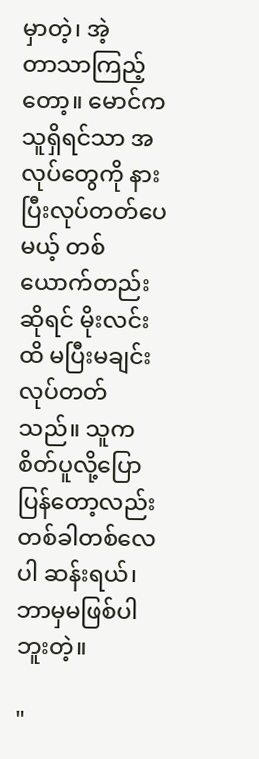မှာတဲ့၊ အဲ့တာ‌သာကြည့်တော့။ မောင်က သူရှိရင်သာ အလုပ်တွေကို နားပြီးလုပ်တတ်ပေမယ့် တစ်ယောက်တည်းဆိုရင် မိုးလင်းထိ မပြီးမချင်း လုပ်တတ်သည်။ သူက စိတ်ပူလို့ပြောပြန်တော့လည်း တစ်ခါတစ်လေပါ ဆန်းရယ်၊ ဘာမှမဖြစ်ပါဘူးတဲ့။

"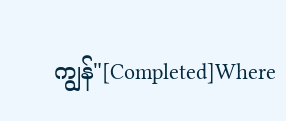ကျွန်"[Completed]Where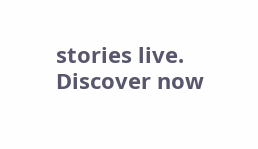stories live. Discover now